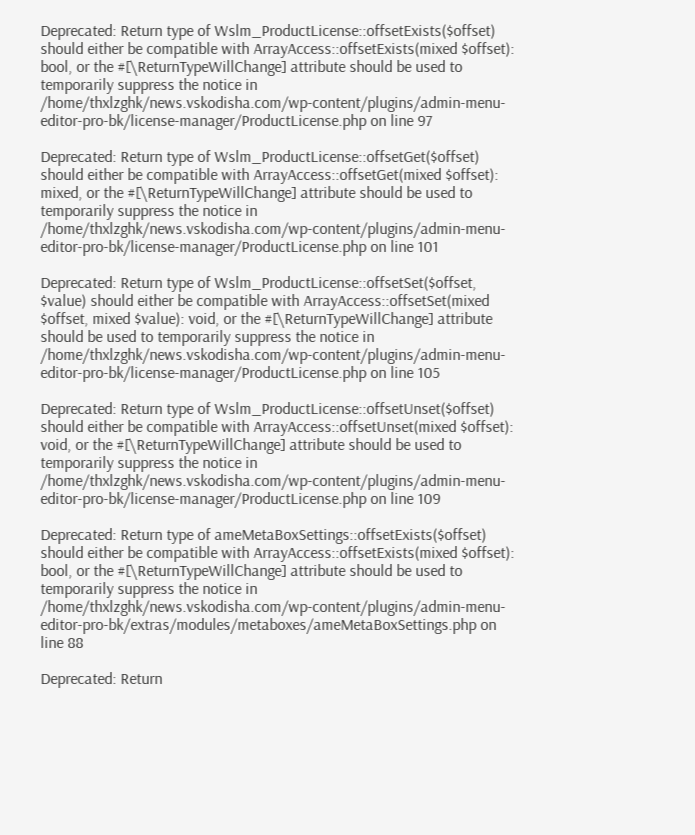Deprecated: Return type of Wslm_ProductLicense::offsetExists($offset) should either be compatible with ArrayAccess::offsetExists(mixed $offset): bool, or the #[\ReturnTypeWillChange] attribute should be used to temporarily suppress the notice in /home/thxlzghk/news.vskodisha.com/wp-content/plugins/admin-menu-editor-pro-bk/license-manager/ProductLicense.php on line 97

Deprecated: Return type of Wslm_ProductLicense::offsetGet($offset) should either be compatible with ArrayAccess::offsetGet(mixed $offset): mixed, or the #[\ReturnTypeWillChange] attribute should be used to temporarily suppress the notice in /home/thxlzghk/news.vskodisha.com/wp-content/plugins/admin-menu-editor-pro-bk/license-manager/ProductLicense.php on line 101

Deprecated: Return type of Wslm_ProductLicense::offsetSet($offset, $value) should either be compatible with ArrayAccess::offsetSet(mixed $offset, mixed $value): void, or the #[\ReturnTypeWillChange] attribute should be used to temporarily suppress the notice in /home/thxlzghk/news.vskodisha.com/wp-content/plugins/admin-menu-editor-pro-bk/license-manager/ProductLicense.php on line 105

Deprecated: Return type of Wslm_ProductLicense::offsetUnset($offset) should either be compatible with ArrayAccess::offsetUnset(mixed $offset): void, or the #[\ReturnTypeWillChange] attribute should be used to temporarily suppress the notice in /home/thxlzghk/news.vskodisha.com/wp-content/plugins/admin-menu-editor-pro-bk/license-manager/ProductLicense.php on line 109

Deprecated: Return type of ameMetaBoxSettings::offsetExists($offset) should either be compatible with ArrayAccess::offsetExists(mixed $offset): bool, or the #[\ReturnTypeWillChange] attribute should be used to temporarily suppress the notice in /home/thxlzghk/news.vskodisha.com/wp-content/plugins/admin-menu-editor-pro-bk/extras/modules/metaboxes/ameMetaBoxSettings.php on line 88

Deprecated: Return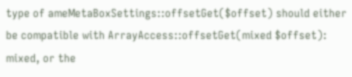type of ameMetaBoxSettings::offsetGet($offset) should either be compatible with ArrayAccess::offsetGet(mixed $offset): mixed, or the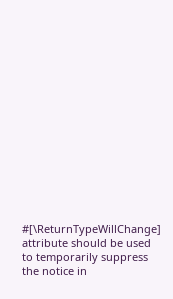#[\ReturnTypeWillChange] attribute should be used to temporarily suppress the notice in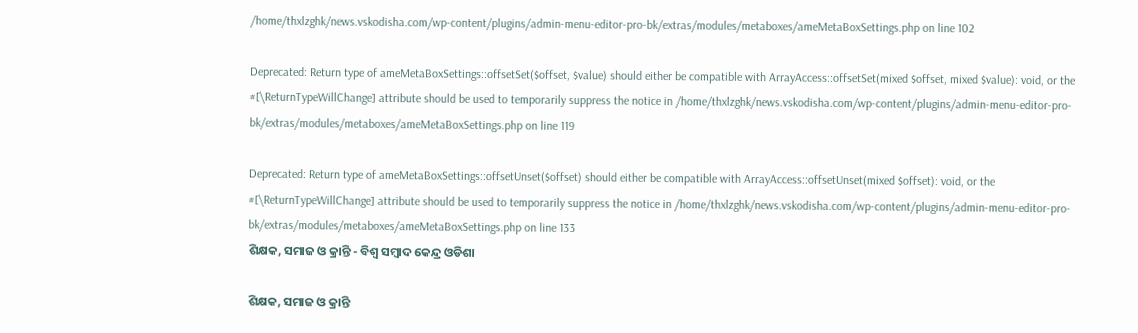/home/thxlzghk/news.vskodisha.com/wp-content/plugins/admin-menu-editor-pro-bk/extras/modules/metaboxes/ameMetaBoxSettings.php on line 102

Deprecated: Return type of ameMetaBoxSettings::offsetSet($offset, $value) should either be compatible with ArrayAccess::offsetSet(mixed $offset, mixed $value): void, or the #[\ReturnTypeWillChange] attribute should be used to temporarily suppress the notice in /home/thxlzghk/news.vskodisha.com/wp-content/plugins/admin-menu-editor-pro-bk/extras/modules/metaboxes/ameMetaBoxSettings.php on line 119

Deprecated: Return type of ameMetaBoxSettings::offsetUnset($offset) should either be compatible with ArrayAccess::offsetUnset(mixed $offset): void, or the #[\ReturnTypeWillChange] attribute should be used to temporarily suppress the notice in /home/thxlzghk/news.vskodisha.com/wp-content/plugins/admin-menu-editor-pro-bk/extras/modules/metaboxes/ameMetaBoxSettings.php on line 133
ଶିକ୍ଷକ, ସମାଜ ଓ କ୍ରାନ୍ତି - ବିଶ୍ୱ ସମ୍ବାଦ କେନ୍ଦ୍ର ଓଡିଶା

ଶିକ୍ଷକ, ସମାଜ ଓ କ୍ରାନ୍ତି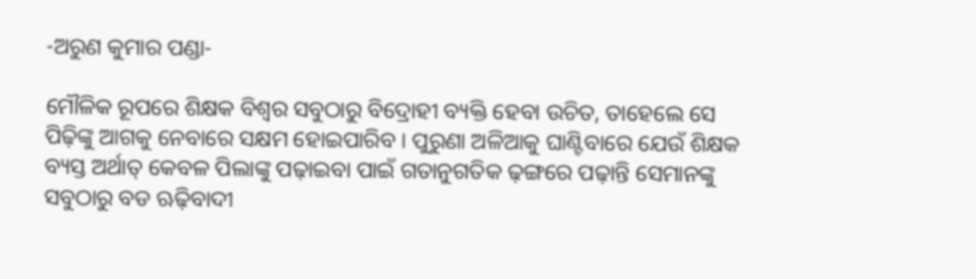-ଅରୁଣ କୁମାର ପଣ୍ଡା-

ମୌଳିକ ରୂପରେ ଶିକ୍ଷକ ବିଶ୍ୱର ସବୁଠାରୁ ବିଦ୍ରୋହୀ ବ୍ୟକ୍ତି ହେବା ଉଚିତ, ତାହେଲେ ସେ ପିଢ଼ିଙ୍କୁ ଆଗକୁ ନେବାରେ ସକ୍ଷମ ହୋଇପାରିବ । ପୁରୁଣା ଅଳିଆକୁ ଘାଣ୍ଟିବାରେ ଯେଉଁ ଶିକ୍ଷକ ବ୍ୟସ୍ତ ଅର୍ଥାତ୍‌ କେବଳ ପିଲାଙ୍କୁ ପଢ଼ାଇବା ପାଇଁ ଗତାନୁଗତିକ ଢ଼ଙ୍ଗରେ ପଢ଼ାନ୍ତି ସେମାନଙ୍କୁ ସବୁଠାରୁ ବଡ ଋଢ଼ିବାଦୀ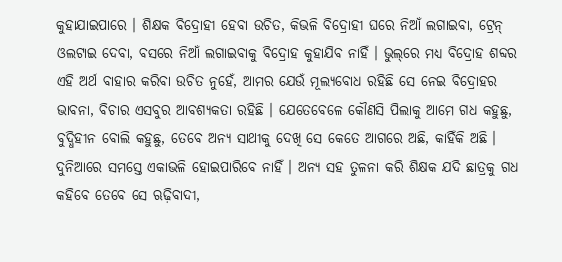କୁହାଯାଇପାରେ । ଶିକ୍ଷକ ବିଦ୍ରୋହୀ ହେବା ଉଚିତ, କିଭଳି ବିଦ୍ରୋହୀ ଘରେ ନିଆଁ ଲଗାଇବା, ଟ୍ରେନ୍‌ ଓଲଟାଇ ଦେବା, ବସରେ ନିଆଁ ଲଗାଇବାକୁ ବିଦ୍ରୋହ କୁହାଯିବ ନାହିଁ । ଭୁଲ୍‌ରେ ମଧ୍ୟ ବିଦ୍ରୋହ ଶବ୍ଦର ଏହି ଅର୍ଥ ବାହାର କରିବା ଉଚିତ ନୁହେଁ, ଆମର ଯେଉଁ ମୂଲ୍ୟବୋଧ ରହିଛି ସେ ନେଇ ବିଦ୍ରୋହର ଭାବନା, ବିଚାର ଏସବୁର ଆବଶ୍ୟକତା ରହିଛି । ଯେତେବେଳେ କୌଣସି ପିଲାକୁ ଆମେ ଗଧ କହୁଛୁ, ବୁଦ୍ଧିହୀନ ବୋଲି କହୁଛୁ, ତେବେ ଅନ୍ୟ ସାଥୀକୁ ଦେଖି ସେ କେତେ ଆଗରେ ଅଛି, କାହିଁକି ଅଛି । ଦୁନିଆରେ ସମସ୍ତେ ଏକାଭଳି ହୋଇପାରିବେ ନାହିଁ । ଅନ୍ୟ ସହ ତୁଳନା କରି ଶିକ୍ଷକ ଯଦି ଛାତ୍ରକୁ ଗଧ କହିବେ ତେବେ ସେ ଋଢ଼ିବାଦୀ,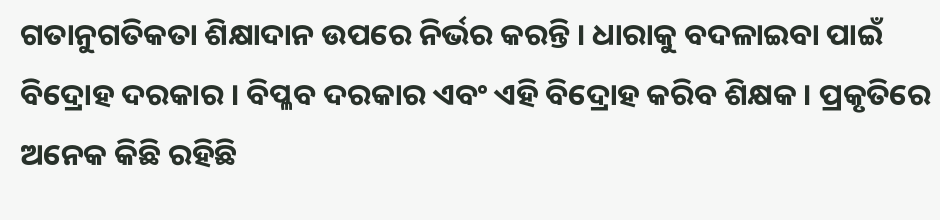ଗତାନୁଗତିକତା ଶିକ୍ଷାଦାନ ଉପରେ ନିର୍ଭର କରନ୍ତି । ଧାରାକୁ ବଦଳାଇବା ପାଇଁ ବିଦ୍ରୋହ ଦରକାର । ବିପ୍ଳବ ଦରକାର ଏବଂ ଏହି ବିଦ୍ରୋହ କରିବ ଶିକ୍ଷକ । ପ୍ରକୃତିରେ ଅନେକ କିଛି ରହିଛି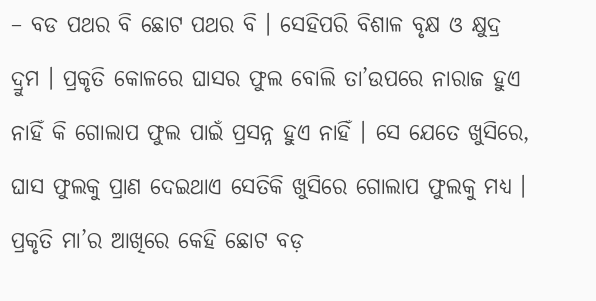– ବଡ ପଥର ବି ଛୋଟ ପଥର ବି । ସେହିପରି ବିଶାଳ ବୃକ୍ଷ ଓ କ୍ଷୁଦ୍ର ଦ୍ରୁମ । ପ୍ରକୃତି କୋଳରେ ଘାସର ଫୁଲ ବୋଲି ତା’ଉପରେ ନାରାଜ ହୁଏ ନାହିଁ କି ଗୋଲାପ ଫୁଲ ପାଇଁ ପ୍ରସନ୍ନ ହୁଏ ନାହିଁ । ସେ ଯେତେ ଖୁସିରେ, ଘାସ ଫୁଲକୁ ପ୍ରାଣ ଦେଇଥାଏ ସେତିକି ଖୁସିରେ ଗୋଲାପ ଫୁଲକୁ ମଧ୍ୟ । ପ୍ରକୃତି ମା’ର ଆଖିରେ କେହି ଛୋଟ ବଡ଼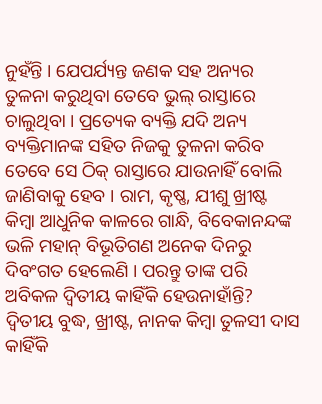ନୁହଁନ୍ତି । ଯେପର୍ଯ୍ୟନ୍ତ ଜଣକ ସହ ଅନ୍ୟର ତୁଳନା କରୁଥିବା ତେବେ ଭୁଲ୍‌ ରାସ୍ତାରେ ଚାଲୁଥିବା । ପ୍ରତ୍ୟେକ ବ୍ୟକ୍ତି ଯଦି ଅନ୍ୟ ବ୍ୟକ୍ତିମାନଙ୍କ ସହିତ ନିଜକୁ ତୁଳନା କରିବ ତେବେ ସେ ଠିକ୍‌ ରାସ୍ତାରେ ଯାଉନାହିଁ ବୋଲି ଜାଣିବାକୁ ହେବ । ରାମ, କୃଷ୍ଣ, ଯୀଶୁ ଖ୍ରୀଷ୍ଟ କିମ୍ବା ଆଧୁନିକ କାଳରେ ଗାନ୍ଧି, ବିବେକାନନ୍ଦଙ୍କ ଭଳି ମହାନ୍‌ ବିଭୂତିଗଣ ଅନେକ ଦିନରୁ ଦିବଂଗତ ହେଲେଣି । ପରନ୍ତୁ ତାଙ୍କ ପରି ଅବିକଳ ଦ୍ୱିତୀୟ କାହିଁକି ହେଉନାହାଁନ୍ତି? ଦ୍ୱିତୀୟ ବୁଦ୍ଧ, ଖ୍ରୀଷ୍ଟ, ନାନକ କିମ୍ବା ତୁଳସୀ ଦାସ କାହିଁକି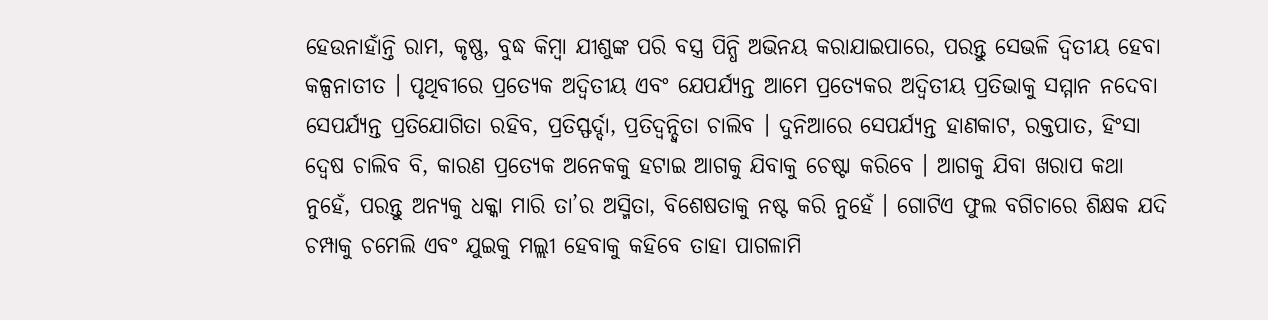ହେଉନାହାଁନ୍ତି ରାମ, କୃଷ୍ଣ, ବୁଦ୍ଧ କିମ୍ବା ଯୀଶୁଙ୍କ ପରି ବସ୍ତ୍ର ପିନ୍ଧି ଅଭିନୟ କରାଯାଇପାରେ, ପରନ୍ତୁ ସେଭଳି ଦ୍ୱିତୀୟ ହେବା କଳ୍ପନାତୀତ । ପୃଥିବୀରେ ପ୍ରତ୍ୟେକ ଅଦ୍ୱିତୀୟ ଏବଂ ଯେପର୍ଯ୍ୟନ୍ତ ଆମେ ପ୍ରତ୍ୟେକର ଅଦ୍ୱିତୀୟ ପ୍ରତିଭାକୁ ସମ୍ମାନ ନଦେବା ସେପର୍ଯ୍ୟନ୍ତ ପ୍ରତିଯୋଗିତା ରହିବ, ପ୍ରତିସ୍ଫର୍ଦ୍ଦା, ପ୍ରତିଦ୍ୱନ୍ଦ୍ୱିତା ଚାଲିବ । ଦୁନିଆରେ ସେପର୍ଯ୍ୟନ୍ତ ହାଣକାଟ, ରକ୍ତପାତ, ହିଂସା ଦ୍ୱେଷ ଚାଲିବ ବି, କାରଣ ପ୍ରତ୍ୟେକ ଅନେକକୁ ହଟାଇ ଆଗକୁ ଯିବାକୁ ଚେଷ୍ଟା କରିବେ । ଆଗକୁ ଯିବା ଖରାପ କଥା ନୁହେଁ, ପରନ୍ତୁ ଅନ୍ୟକୁ ଧକ୍କା ମାରି ତା’ର ଅସ୍ମିତା, ବିଶେଷତାକୁ ନଷ୍ଟ କରି ନୁହେଁ । ଗୋଟିଏ ଫୁଲ ବଗିଚାରେ ଶିକ୍ଷକ ଯଦି ଚମ୍ପାକୁ ଚମେଲି ଏବଂ ଯୁଇକୁ ମଲ୍ଲୀ ହେବାକୁ କହିବେ ତାହା ପାଗଳାମି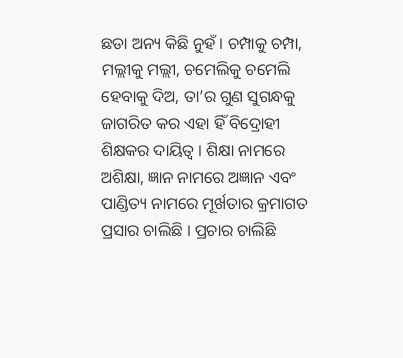ଛଡା ଅନ୍ୟ କିଛି ନୁହଁ । ଚମ୍ପାକୁ ଚମ୍ପା, ମଲ୍ଲୀକୁ ମଲ୍ଲୀ, ଚମେଲିକୁ ଚମେଲି ହେବାକୁ ଦିଅ, ତା’ର ଗୁଣ ସୁଗନ୍ଧକୁ ଜାଗରିତ କର ଏହା ହିଁ ବିଦ୍ରୋହୀ ଶିକ୍ଷକର ଦାୟିତ୍ୱ । ଶିକ୍ଷା ନାମରେ ଅଶିକ୍ଷା, ଜ୍ଞାନ ନାମରେ ଅଜ୍ଞାନ ଏବଂ ପାଣ୍ଡିତ୍ୟ ନାମରେ ମୂର୍ଖତାର କ୍ରମାଗତ ପ୍ରସାର ଚାଲିଛି । ପ୍ରଚାର ଚାଲିଛି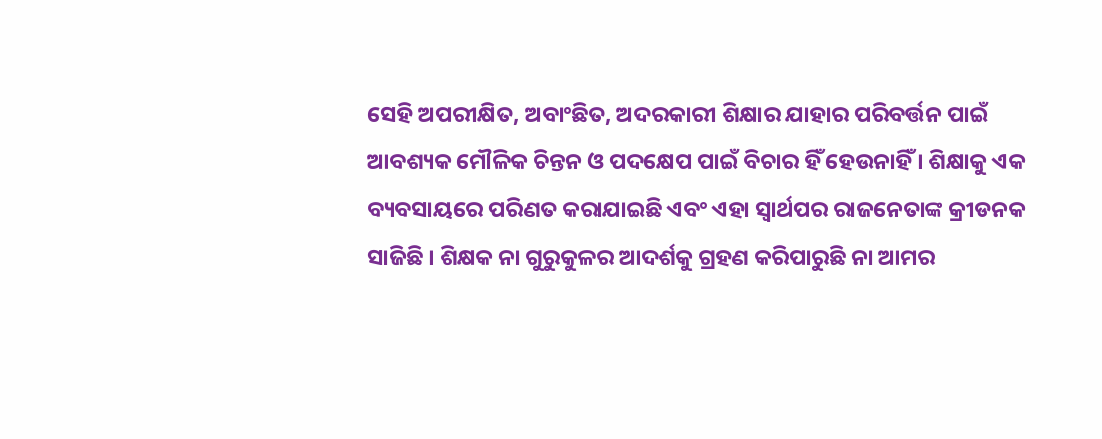ସେହି ଅପରୀକ୍ଷିତ, ଅବାଂଛିତ, ଅଦରକାରୀ ଶିକ୍ଷାର ଯାହାର ପରିବର୍ତ୍ତନ ପାଇଁ ଆବଶ୍ୟକ ମୌଳିକ ଚିନ୍ତନ ଓ ପଦକ୍ଷେପ ପାଇଁ ବିଚାର ହିଁ ହେଉନାହିଁ । ଶିକ୍ଷାକୁ ଏକ ବ୍ୟବସାୟରେ ପରିଣତ କରାଯାଇଛି ଏବଂ ଏହା ସ୍ୱାର୍ଥପର ରାଜନେତାଙ୍କ କ୍ରୀଡନକ ସାଜିଛି । ଶିକ୍ଷକ ନା ଗୁରୁକୁଳର ଆଦର୍ଶକୁ ଗ୍ରହଣ କରିପାରୁଛି ନା ଆମର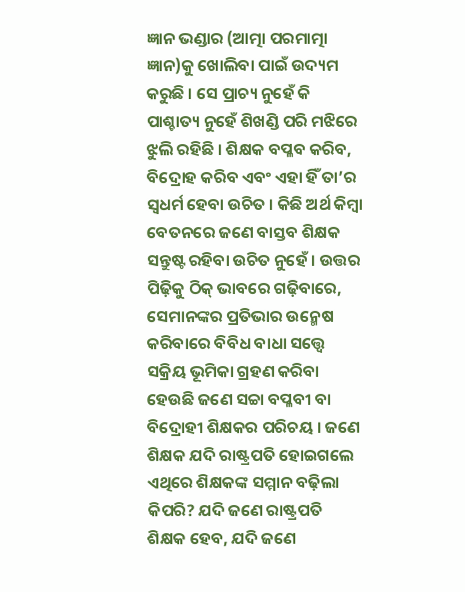ଜ୍ଞାନ ଭଣ୍ଡାର (ଆତ୍ମା ପରମାତ୍ମା ଜ୍ଞାନ)କୁ ଖୋଲିବା ପାଇଁ ଉଦ୍ୟମ କରୁଛି । ସେ ପ୍ରାଚ୍ୟ ନୁହେଁ କି ପାଶ୍ଚାତ୍ୟ ନୁହେଁ ଶିଖଣ୍ଡି ପରି ମଝିରେ ଝୁଲି ରହିଛି । ଶିକ୍ଷକ ବପ୍ଳବ କରିବ, ବିଦ୍ରୋହ କରିବ ଏବଂ ଏହା ହିଁ ତା’ର ସ୍ୱଧର୍ମ ହେବା ଉଚିତ । କିଛି ଅର୍ଥ କିମ୍ବା ବେତନରେ ଜଣେ ବାସ୍ତବ ଶିକ୍ଷକ ସନ୍ତୁଷ୍ଟ ରହିବା ଉଚିତ ନୁହେଁ । ଉତ୍ତର ପିଢ଼ିକୁ ଠିକ୍‌ ଭାବରେ ଗଢ଼ିବାରେ, ସେମାନଙ୍କର ପ୍ରତିଭାର ଉନ୍ମେଷ କରିବାରେ ବିବିଧ ବାଧା ସତ୍ତ୍ୱେ ସକ୍ରିୟ ଭୂମିକା ଗ୍ରହଣ କରିବା ହେଉଛି ଜଣେ ସଚ୍ଚା ବପ୍ଳବୀ ବା ବିଦ୍ରୋହୀ ଶିକ୍ଷକର ପରିଚୟ । ଜଣେ ଶିକ୍ଷକ ଯଦି ରାଷ୍ଟ୍ରପତି ହୋଇଗଲେ ଏଥିରେ ଶିକ୍ଷକଙ୍କ ସମ୍ମାନ ବଢ଼ିଲା କିପରି? ଯଦି ଜଣେ ରାଷ୍ଟ୍ରପତି ଶିକ୍ଷକ ହେବ, ଯଦି ଜଣେ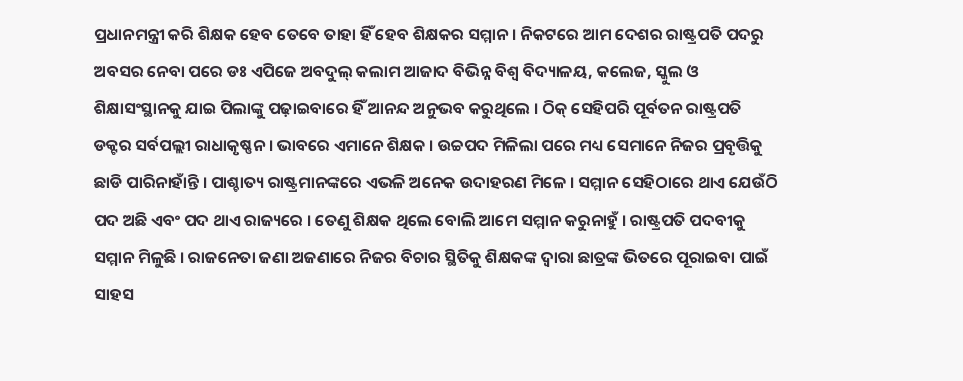ପ୍ରଧାନମନ୍ତ୍ରୀ କରି ଶିକ୍ଷକ ହେବ ତେବେ ତାହା ହିଁ ହେବ ଶିକ୍ଷକର ସମ୍ମାନ । ନିକଟରେ ଆମ ଦେଶର ରାଷ୍ଟ୍ରପତି ପଦରୁ ଅବସର ନେବା ପରେ ଡଃ ଏପିଜେ ଅବଦୁଲ୍‌ କଲାମ ଆଜାଦ ବିଭିନ୍ନ ବିଶ୍ୱ ବିଦ୍ୟାଳୟ, କଲେଜ, ସ୍କୁଲ ଓ ଶିକ୍ଷାସଂସ୍ଥାନକୁ ଯାଇ ପିଲାଙ୍କୁ ପଢ଼ାଇବାରେ ହିଁ ଆନନ୍ଦ ଅନୁଭବ କରୁଥିଲେ । ଠିକ୍‌ ସେହିପରି ପୂର୍ବତନ ରାଷ୍ଟ୍ରପତି ଡକ୍ଟର ସର୍ବପଲ୍ଲୀ ରାଧାକୃଷ୍ଣନ । ଭାବରେ ଏମାନେ ଶିକ୍ଷକ । ଉଚ୍ଚପଦ ମିଳିଲା ପରେ ମଧ୍ୟ ସେମାନେ ନିଜର ପ୍ରବୃତ୍ତିକୁ ଛାଡି ପାରିନାହାଁନ୍ତି । ପାଶ୍ଚାତ୍ୟ ରାଷ୍ଟ୍ରମାନଙ୍କରେ ଏଭଳି ଅନେକ ଉଦାହରଣ ମିଳେ । ସମ୍ମାନ ସେହିଠାରେ ଥାଏ ଯେଉଁଠି ପଦ ଅଛି ଏବଂ ପଦ ଥାଏ ରାଜ୍ୟରେ । ତେଣୁ ଶିକ୍ଷକ ଥିଲେ ବୋଲି ଆମେ ସମ୍ମାନ କରୁନାହୁଁ । ରାଷ୍ଟ୍ରପତି ପଦବୀକୁ ସମ୍ମାନ ମିଳୁଛି । ରାଜନେତା ଜଣା ଅଜଣାରେ ନିଜର ବିଚାର ସ୍ଥିତିକୁ ଶିକ୍ଷକଙ୍କ ଦ୍ୱାରା ଛାତ୍ରଙ୍କ ଭିତରେ ପୂରାଇବା ପାଇଁ ସାହସ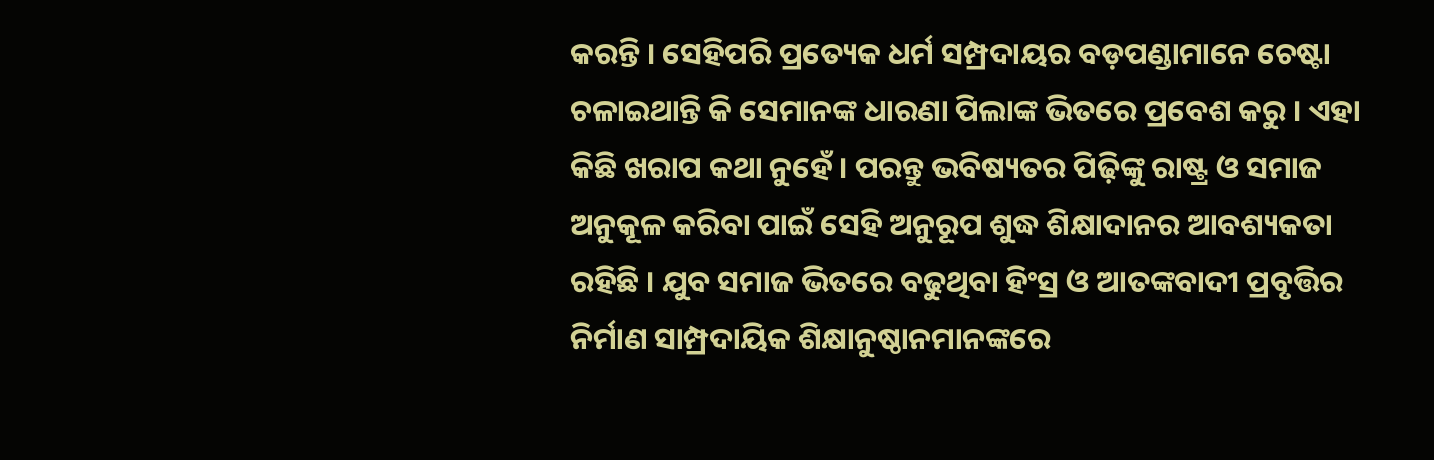କରନ୍ତି । ସେହିପରି ପ୍ରତ୍ୟେକ ଧର୍ମ ସମ୍ପ୍ରଦାୟର ବଡ଼ପଣ୍ଡାମାନେ ଚେଷ୍ଟା ଚଳାଇଥାନ୍ତି କି ସେମାନଙ୍କ ଧାରଣା ପିଲାଙ୍କ ଭିତରେ ପ୍ରବେଶ କରୁ । ଏହା କିଛି ଖରାପ କଥା ନୁହେଁ । ପରନ୍ତୁ ଭବିଷ୍ୟତର ପିଢ଼ିଙ୍କୁ ରାଷ୍ଟ୍ର ଓ ସମାଜ ଅନୁକୂଳ କରିବା ପାଇଁ ସେହି ଅନୁରୂପ ଶୁଦ୍ଧ ଶିକ୍ଷାଦାନର ଆବଶ୍ୟକତା ରହିଛି । ଯୁବ ସମାଜ ଭିତରେ ବଢୁଥିବା ହିଂସ୍ର ଓ ଆତଙ୍କବାଦୀ ପ୍ରବୃତ୍ତିର ନିର୍ମାଣ ସାମ୍ପ୍ରଦାୟିକ ଶିକ୍ଷାନୁଷ୍ଠାନମାନଙ୍କରେ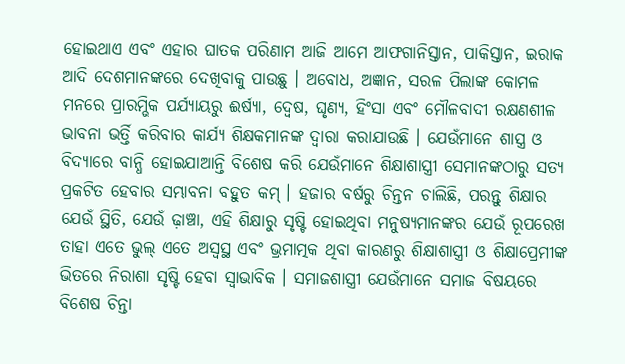ହୋଇଥାଏ ଏବଂ ଏହାର ଘାତକ ପରିଣାମ ଆଜି ଆମେ ଆଫଗାନିସ୍ତାନ, ପାକିସ୍ତାନ, ଇରାକ ଆଦି ଦେଶମାନଙ୍କରେ ଦେଖିବାକୁ ପାଉଛୁ । ଅବୋଧ, ଅଜ୍ଞାନ, ସରଳ ପିଲାଙ୍କ କୋମଳ ମନରେ ପ୍ରାରମ୍ଭିକ ପର୍ଯ୍ୟାୟରୁ ଈର୍ଷ୍ୟା, ଦ୍ୱେଷ, ଘୃଣ୍ୟ, ହିଂସା ଏବଂ ମୌଳବାଦୀ ରକ୍ଷଣଶୀଳ ଭାବନା ଭର୍ତ୍ତି କରିବାର କାର୍ଯ୍ୟ ଶିକ୍ଷକମାନଙ୍କ ଦ୍ୱାରା କରାଯାଉଛି । ଯେଉଁମାନେ ଶାସ୍ତ୍ର ଓ ବିଦ୍ୟାରେ ବାନ୍ଧି ହୋଇଯାଆନ୍ତି ବିଶେଷ କରି ଯେଉଁମାନେ ଶିକ୍ଷାଶାସ୍ତ୍ରୀ ସେମାନଙ୍କଠାରୁ ସତ୍ୟ ପ୍ରକଟିତ ହେବାର ସମ୍ଭାବନା ବହୁତ କମ୍‌ । ହଜାର ବର୍ଷରୁ ଚିନ୍ତନ ଚାଲିଛି, ପରନ୍ତୁ ଶିକ୍ଷାର ଯେଉଁ ସ୍ଥିତି, ଯେଉଁ ଢ଼ାଞ୍ଚା, ଏହି ଶିକ୍ଷାରୁ ସୃଷ୍ଟି ହୋଇଥିବା ମନୁଷ୍ୟମାନଙ୍କର ଯେଉଁ ରୂପରେଖ ତାହା ଏତେ ଭୁଲ୍‌ ଏତେ ଅସ୍ୱସ୍ଥ ଏବଂ ଭ୍ରମାତ୍ମକ ଥିବା କାରଣରୁ ଶିକ୍ଷାଶାସ୍ତ୍ରୀ ଓ ଶିକ୍ଷାପ୍ରେମୀଙ୍କ ଭିତରେ ନିରାଶା ସୃଷ୍ଟି ହେବା ସ୍ୱାଭାବିକ । ସମାଜଶାସ୍ତ୍ରୀ ଯେଉଁମାନେ ସମାଜ ବିଷୟରେ ବିଶେଷ ଚିନ୍ତା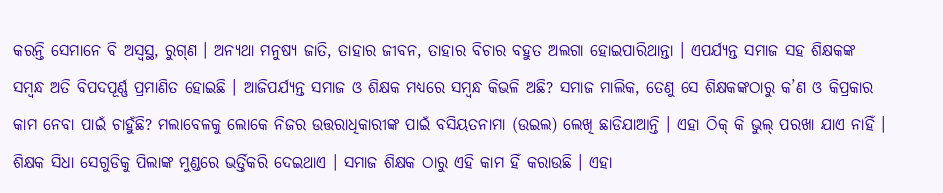କରନ୍ତି ସେମାନେ ବି ଅସ୍ୱସ୍ଥ, ରୁଗ୍‌ଣ । ଅନ୍ୟଥା ମନୁଷ୍ୟ ଜାତି, ତାହାର ଜୀବନ, ତାହାର ବିଚାର ବହୁତ ଅଲଗା ହୋଇପାରିଥାନ୍ତା । ଏପର୍ଯ୍ୟନ୍ତ ସମାଜ ସହ ଶିକ୍ଷକଙ୍କ ସମ୍ବନ୍ଧ ଅତି ବିପଦପୂର୍ଣ୍ଣ ପ୍ରମାଣିତ ହୋଇଛି । ଆଜିପର୍ଯ୍ୟନ୍ତ ସମାଜ ଓ ଶିକ୍ଷକ ମଧ୍ୟରେ ସମ୍ବନ୍ଧ କିଭଳି ଅଛି? ସମାଜ ମାଲିକ, ତେଣୁ ସେ ଶିକ୍ଷକଙ୍କଠାରୁ କ’ଣ ଓ କିପ୍ରକାର କାମ ନେବା ପାଇଁ ଚାହୁଁଛି? ମଲାବେଳକୁ ଲୋକେ ନିଜର ଉତ୍ତରାଧିକାରୀଙ୍କ ପାଇଁ ବସିୟତନାମା (ଉଇଲ) ଲେଖି ଛାଡିଯାଆନ୍ତି । ଏହା ଠିକ୍‌ କି ଭୁଲ୍‌ ପରଖା ଯାଏ ନାହିଁ । ଶିକ୍ଷକ ସିଧା ସେଗୁଡିକୁ ପିଲାଙ୍କ ମୁଣ୍ଡରେ ଭର୍ତ୍ତିକରି ଦେଇଥାଏ । ସମାଜ ଶିକ୍ଷକ ଠାରୁ ଏହି କାମ ହିଁ କରାଉଛି । ଏହା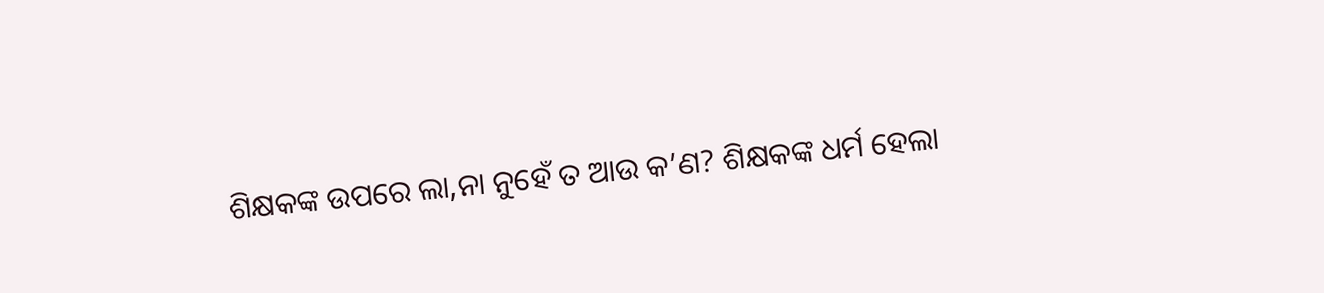ଶିକ୍ଷକଙ୍କ ଉପରେ ଲା‚ନା ନୁହେଁ ତ ଆଉ କ’ଣ? ଶିକ୍ଷକଙ୍କ ଧର୍ମ ହେଲା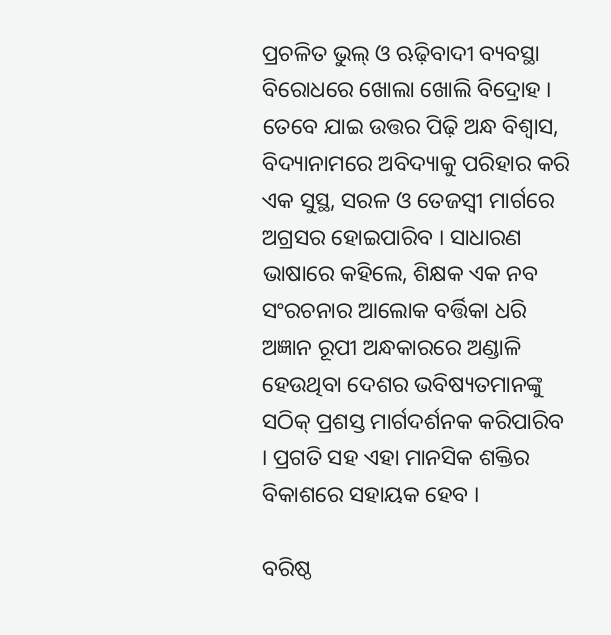ପ୍ରଚଳିତ ଭୁଲ୍‌ ଓ ଋଢ଼ିବାଦୀ ବ୍ୟବସ୍ଥା ବିରୋଧରେ ଖୋଲା ଖୋଲି ବିଦ୍ରୋହ । ତେବେ ଯାଇ ଉତ୍ତର ପିଢ଼ି ଅନ୍ଧ ବିଶ୍ୱାସ, ବିଦ୍ୟାନାମରେ ଅବିଦ୍ୟାକୁ ପରିହାର କରି ଏକ ସୁସ୍ଥ, ସରଳ ଓ ତେଜସ୍ୱୀ ମାର୍ଗରେ ଅଗ୍ରସର ହୋଇପାରିବ । ସାଧାରଣ ଭାଷାରେ କହିଲେ, ଶିକ୍ଷକ ଏକ ନବ ସଂରଚନାର ଆଲୋକ ବର୍ତ୍ତିକା ଧରି ଅଜ୍ଞାନ ରୂପୀ ଅନ୍ଧକାରରେ ଅଣ୍ଡାଳି ହେଉଥିବା ଦେଶର ଭବିଷ୍ୟତମାନଙ୍କୁ ସଠିକ୍‌ ପ୍ରଶସ୍ତ ମାର୍ଗଦର୍ଶନକ କରିପାରିବ । ପ୍ରଗତି ସହ ଏହା ମାନସିକ ଶକ୍ତିର ବିକାଶରେ ସହାୟକ ହେବ ।

ବରିଷ୍ଠ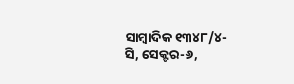ସାମ୍ବାଦିକ ୧୩୪୮/୪- ସି, ସେକ୍ଟର-୬,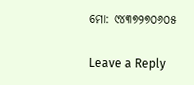ମୋ: ୯୪୩୭୨୭୦୬୦୫

Leave a Reply